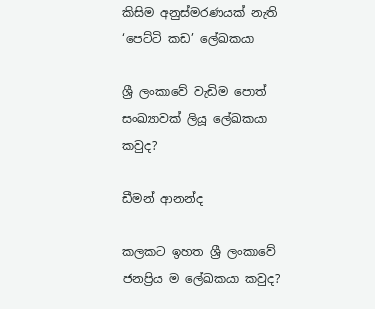කිසිම අනුස්මරණයක් නැති ‘පෙට්ටි කඩ’ ලේඛකයා

ශ්‍රී ලංකාවේ වැඩිම පොත් සංඛ්‍යාවක් ලියූ ලේඛකයා කවුද?

ඩීමන් ආනන්ද

කලකට ඉහත ශ්‍රී ලංකාවේ ජනප්‍රිය ම ලේඛකයා කවුද?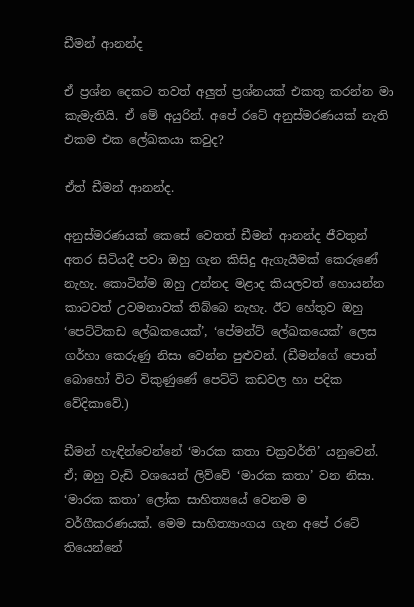ඩීමන් ආනන්ද

ඒ ප්‍රශ්න දෙකට තවත් අලුත් ප්‍රශ්නයක් එකතු කරන්න මා කැමැතියි. ඒ මේ අයුරින්. අපේ රටේ අනුස්මරණයක් නැති එකම එක ලේඛකයා කවුද?

ඒත් ඩීමන් ආනන්ද.

අනුස්මරණයක් කෙසේ වෙතත් ඩීමන් ආනන්ද ජීවතුන් අතර සිටියදී පවා ඔහු ගැන කිසිදු ඇගැයීමක් කෙරුණේ නැහැ. කොටින්ම ඔහු උන්නද මළාද කියලවත් හොයන්න කාටවත් උවමනාවක් තිබ්බෙ නැහැ. ඊට හේතුව ඔහු ‘පෙට්ටිකඩ ලේඛකයෙක්’, ‘පේමන්ට් ලේඛකයෙක්’ ලෙස ගර්හා කෙරුණු නිසා වෙන්න පුළුවන්. (ඩීමන්ගේ පොත් බොහෝ විට විකුණුණේ පෙට්ටි කඩවල හා පදික වේදිකාවේ.)

ඩීමන් හැඳින්වෙන්නේ ‘මාරක කතා චක්‍රවර්ති’ යනුවෙන්. ඒ; ඔහු වැඩි වශයෙන් ලිව්වේ ‘මාරක කතා’ වන නිසා. ‘මාරක කතා’ ලෝක සාහිත්‍යයේ වෙනම ම වර්ගීකරණයක්. මෙම සාහිත්‍යාංගය ගැන අපේ රටේ තියෙන්නේ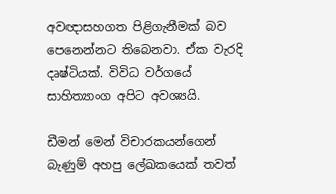අවඥාසහගත පිළිගැනීමක් බව පෙනෙන්නට තිබෙනවා. ඒක වැරදි දෘෂ්ටියක්. විවිධ වර්ගයේ සාහිත්‍යාංග අපිට අවශ්‍යයි.

ඩීමන් මෙන් විචාරකයන්ගෙන් බැණුම් අහපු ලේඛකයෙක් තවත්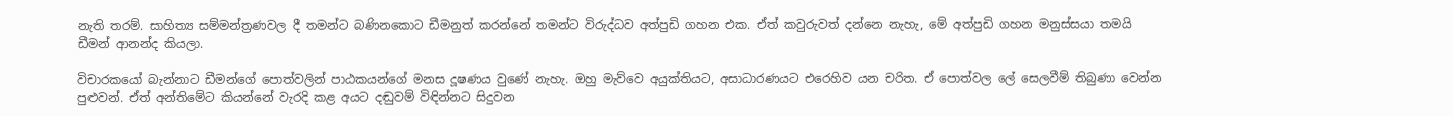නැති තරම්. සාහිත්‍ය සම්මන්ත්‍රණවල දී තමන්ට බණිනකොට ඩීමනුත් කරන්නේ තමන්ට විරුද්ධව අත්පුඩි ගහන එක. ඒත් කවුරුවත් දන්නෙ නැහැ, මේ අත්පුඩි ගහන මනුස්සයා තමයි ඩීමන් ආනන්ද කියලා.

විචාරකයෝ බැන්නාට ඩීමන්ගේ පොත්වලින් පාඨකයන්ගේ මනස දූෂණය වුණේ නැහැ. ඔහු මැව්වෙ අයුක්තියට, අසාධාරණයට එරෙහිව යන චරිත. ඒ පොත්වල ලේ සෙලවීම් තිබුණා වෙන්න පුළුවන්. ඒත් අන්තිමේට කියන්නේ වැරදි කළ අයට දඬුවම් විඳින්නට සිදුවන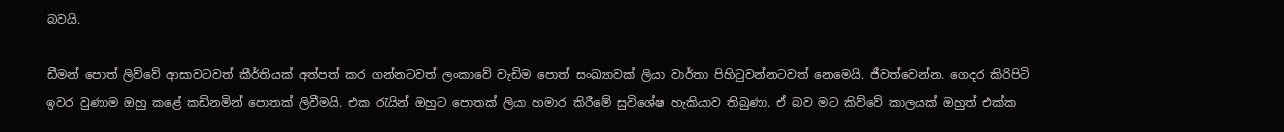බවයි.

ඩීමන් පොත් ලිව්වේ ආසාවටවත් කීර්තියක් අත්පත් කර ගන්නටවත් ලංකාවේ වැඩිම පොත් සංඛ්‍යාවක් ලියා වාර්තා පිහිටුවන්නටවත් නෙමෙයි. ජීවත්වෙන්න. ගෙදර කිරිපිටි ඉවර වුණාම ඔහු කළේ කඩිනමින් පොතක් ලිවීමයි. එක රැයින් ඔහුට පොතක් ලියා හමාර කිරීමේ සුවිශේෂ හැකියාව තිබුණා. ඒ බව මට කිව්වේ කාලයක් ඔහුත් එක්ක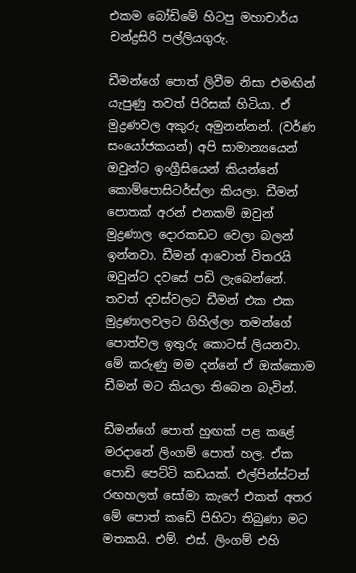එකම බෝඩිමේ හිටපු මහාචාර්ය චන්ද්‍රසිරි පල්ලියගුරු.

ඩීමන්ගේ පොත් ලිවීම නිසා එමඟින් යැපුණු තවත් පිරිසක් හිටියා. ඒ මුද්‍රණවල අකුරු අමුනන්නන්. (වර්ණ සංයෝජකයන්) අපි සාමාන්‍යයෙන් ඔවුන්ට ඉංග්‍රීසියෙන් කියන්නේ කොම්පොසිටර්ස්ලා කියලා. ඩීමන් පොතක් අරන් එනකම් ඔවුන් මුද්‍රණාල දොරකඩට වෙලා බලන් ඉන්නවා. ඩීමන් ආවොත් විතරයි ඔවුන්ට දවසේ පඩි ලැබෙන්නේ. තවත් දවස්වලට ඩීමන් එක එක මුද්‍රණාලවලට ගිහිල්ලා තමන්ගේ පොත්වල ඉතුරු කොටස් ලියනවා. මේ කරුණු මම දන්නේ ඒ ඔක්කොම ඩීමන් මට කියලා තිබෙන බැවින්.

ඩීමන්ගේ පොත් හුඟක් පළ කළේ මරදානේ ලිංගම් පොත් හල. ඒක පොඩි පෙට්ටි කඩයක්. එල්පින්ස්ටන් රඟහලත් සෝමා කැෆේ එකත් අතර මේ පොත් කඩේ පිහිටා තිබුණා මට මතකයි. එම්. එස්. ලිංගම් එහි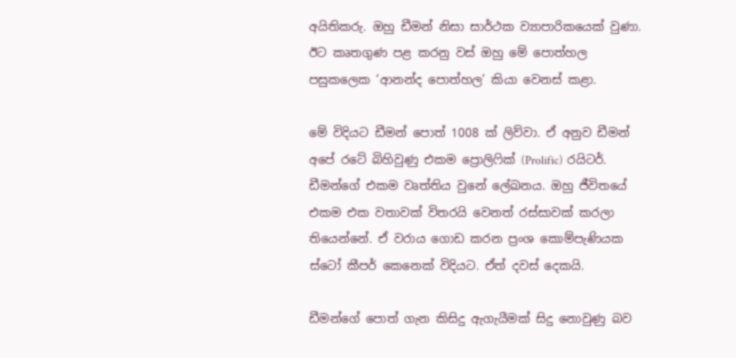අයිතිකරු. ඔහු ඩීමන් නිසා සාර්ථක ව්‍යාපාරිකයෙක් වුණා. ඊට කෘතගුණ පළ කරනු වස් ඔහු මේ පොත්හල පසුකලෙක ‘ආනන්ද පොත්හල’ කියා වෙනස් කළා.

මේ විදියට ඩීමන් පොත් 1008 ක් ලිව්වා. ඒ අනුව ඩීමන් අපේ රටේ බිහිවුණු එකම ප්‍රොලිෆික් (Prolific) රයිටර්. ඩීමන්ගේ එකම වෘත්තිය වුනේ ලේඛනය. ඔහු ජීවිතයේ එකම එක වතාවක් විතරයි වෙනත් රස්සාවක් කරලා තියෙන්නේ. ඒ වරාය ගොඩ කරන ප්‍රංශ කොම්පැණියක ස්ටෝ කීපර් කෙනෙක් විදියට. ඒත් දවස් දෙකයි.

ඩීමන්ගේ පොත් ගැන කිසිදු ඇගැයීමක් සිදු නොවුණු බව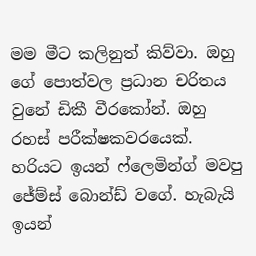මම මීට කලිනුත් කිව්වා. ඔහු ගේ පොත්වල ප්‍රධාන චරිතය වුනේ ඩිකී වීරකෝන්. ඔහු රහස් පරීක්ෂකවරයෙක්. හරියට ඉයන් ෆ්ලෙමින්ග් මවපු ජේම්ස් බොන්ඩ් වගේ. හැබැයි ඉයන්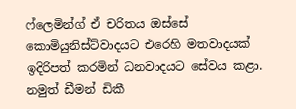ෆ්ලෙමින්ග් ඒ චරිතය ඔස්සේ කොමියුනිස්ට්වාදයට එරෙහි මතවාදයක් ඉදිරිපත් කරමින් ධනවාදයට සේවය කළා. නමුත් ඩීමන් ඩිකී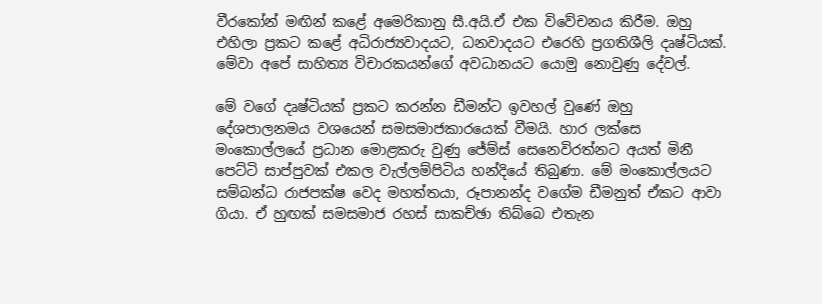වීරකෝන් මඟින් කළේ අමෙරිකානු සී.අයි.ඒ එක විවේචනය කිරීම. ඔහු එහිලා ප්‍රකට කළේ අධිරාජ්‍යවාදයට, ධනවාදයට එරෙහි ප්‍රගතිශීලි දෘෂ්ටියක්. මේවා අපේ සාහිත්‍ය විචාරකයන්ගේ අවධානයට යොමු නොවුණු දේවල්.

මේ වගේ දෘෂ්ටියක් ප්‍රකට කරන්න ඩීමන්ට ඉවහල් වුණේ ඔහු දේශපාලනමය වශයෙන් සමසමාජකාරයෙක් වීමයි. හාර ලක්සෙ මංකොල්ලයේ ප්‍රධාන මොළකරු වුණු ජේම්ස් සෙනෙවිරත්නට අයත් මිනී පෙට්ටි සාප්පුවක් එකල වැල්ලම්පිටිය හන්දියේ තිබුණා. මේ මංකොල්ලයට සම්බන්ධ රාජපක්ෂ වෙද මහත්තයා, රූපානන්ද වගේම ඩීමනුත් ඒකට ආවා ගියා. ඒ හුඟක් සමසමාජ රහස් සාකච්ඡා තිබ්බෙ එතැන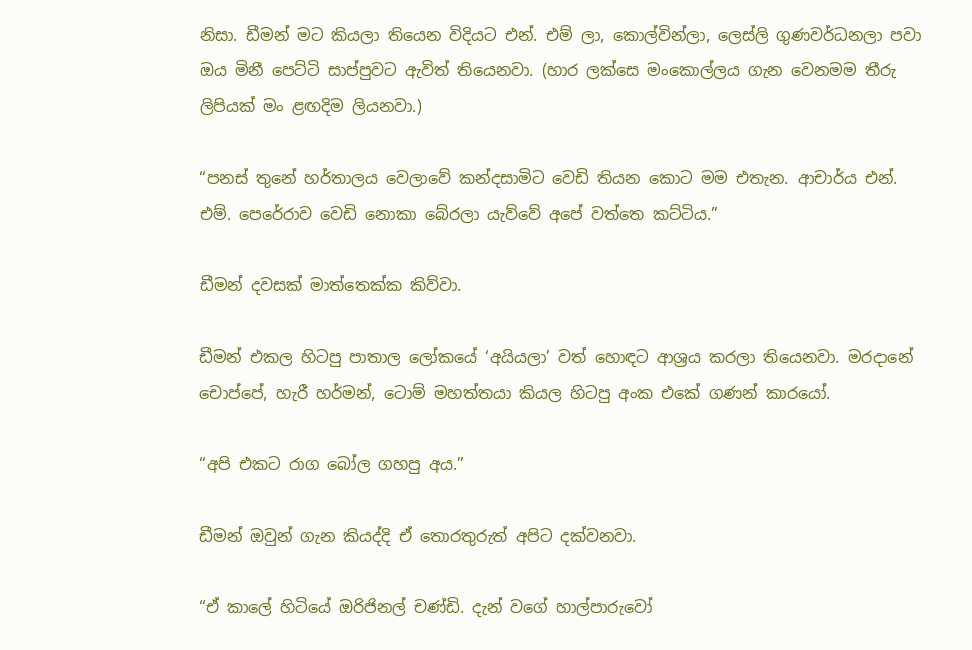නිසා. ඩීමන් මට කියලා තියෙන විදියට එන්. එම් ලා, කොල්වින්ලා, ලෙස්ලි ගුණවර්ධනලා පවා ඔය මිනී පෙට්ටි සාප්පුවට ඇවිත් තියෙනවා. (හාර ලක්සෙ මංකොල්ලය ගැන වෙනමම තීරු ලිපියක් මං ළඟදිම ලියනවා.)

“පනස් තුනේ හර්තාලය වෙලාවේ කන්දසාමිට වෙඩි තියන කොට මම එතැන. ආචාර්ය එන්. එම්. පෙරේරාව වෙඩි නොකා බේරලා යැව්වේ අපේ වත්තෙ කට්ටිය.”

ඩීමන් දවසක් මාත්තෙක්ක කිව්වා.

ඩීමන් එකල හිටපු පාතාල ලෝකයේ ‘අයියලා’ වත් හොඳට ආශ්‍රය කරලා තියෙනවා. මරදානේ චොප්පේ, හැරී හර්මන්, ටොම් මහත්තයා කියල හිටපු අංක එකේ ගණන් කාරයෝ.

“අපි එකට රාග බෝල ගහපු අය.”

ඩීමන් ඔවුන් ගැන කියද්දි ඒ තොරතුරුත් අපිට දක්වනවා.

“ඒ කාලේ හිටියේ ඔරිජිනල් චණ්ඩි. දැන් වගේ හාල්පාරුවෝ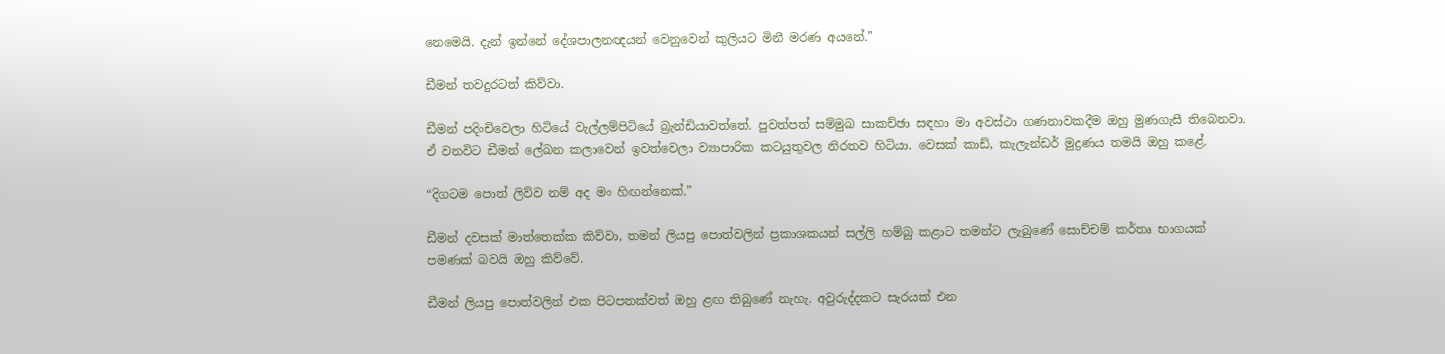නෙමෙයි. දැන් ඉන්නේ දේශපාලනඥයන් වෙනුවෙන් කුලියට මිනී මරණ අයනේ.”

ඩීමන් තවදුරටත් කිව්වා.

ඩීමන් පදිංචිවෙලා හිටියේ වැල්ලම්පිටියේ බ්‍රැන්ඩියාවත්තේ. පුවත්පත් සම්මුඛ සාකච්ඡා සඳහා මා අවස්ථා ගණනාවකදීම ඔහු මුණගැසී තිබෙනවා. ඒ වනවිට ඩීමන් ලේඛන කලාවෙන් ඉවත්වෙලා ව්‍යාපාරික කටයුතුවල නිරතව හිටියා. වෙසක් කාඩ්, කැලැන්ඩර් මුද්‍රණය තමයි ඔහු කළේ.

“දිගටම පොත් ලිව්ව නම් අද මං හිඟන්නෙක්.”

ඩීමන් දවසක් මාත්තෙක්ක කිව්වා, තමන් ලියපු පොත්වලින් ප්‍රකාශකයන් සල්ලි හම්බු කළාට තමන්ට ලැබුණේ සොච්චම් කර්තෘ භාගයක් පමණක් බවයි ඔහු කිව්වේ.

ඩීමන් ලියපු පොත්වලින් එක පිටපතක්වත් ඔහු ළඟ තිබුණේ නැහැ. අවුරුද්දකට සැරයක් එන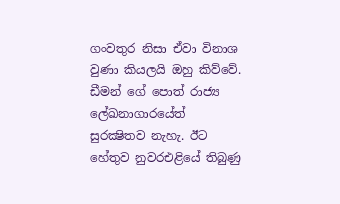ගංවතුර නිසා ඒවා විනාශ වුණා කියලයි ඔහු කිව්වේ. ඩීමන් ගේ පොත් රාජ්‍ය ලේඛනාගාරයේත් සුරක්‍ෂිතව නැහැ. ඊට හේතුව නුවරඑළියේ තිබුණු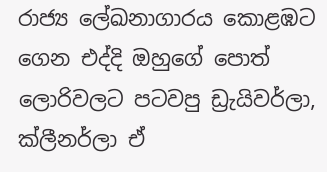රාජ්‍ය ලේඛනාගාරය කොළඹට ගෙන එද්දි ඔහුගේ පොත් ලොරිවලට පටවපු ඩ්‍රැයිවර්ලා, ක්ලීනර්ලා ඒ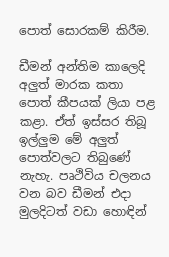පොත් සොරකම් කිරීම.

ඩීමන් අන්තිම කාලෙදි අලුත් මාරක කතා පොත් කීපයක් ලියා පළ කළා. ඒත් ඉස්සර තිබූ ඉල්ලුම මේ අලුත් පොත්වලට තිබුණේ නැහැ. පෘථිවිය චලනය වන බව ඩීමන් එදා මුලදිටත් වඩා හොඳින්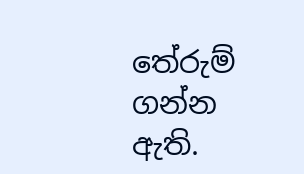තේරුම් ගන්න ඇති.